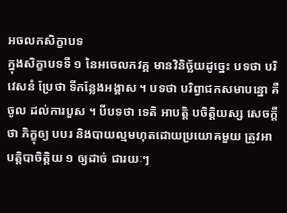អចលកសិក្ខាបទ
ក្នុងសិក្ខាបទទី ១ នៃអចេលកវគ្គ មានវិនិច្ឆ័យដូច្នេះ បទថា បរិវេសនំ ប្រែថា ទីកន្លែងអង្គាស ។ បទថា បរិព្វាជកសមាបន្នោ គឺចូល ដល់ការបួស ។ បីបទថា ទេតិ អាបត្តិ បចិត្តិយស្ស សេចក្តីថា ភិក្ខុឲ្យ បបរ និងបាយល្មមហុតដោយប្រយោគមួយ ត្រូវអាបត្តិបាចិត្តិយ ១ ឲ្យដាច់ ជារយៈៗ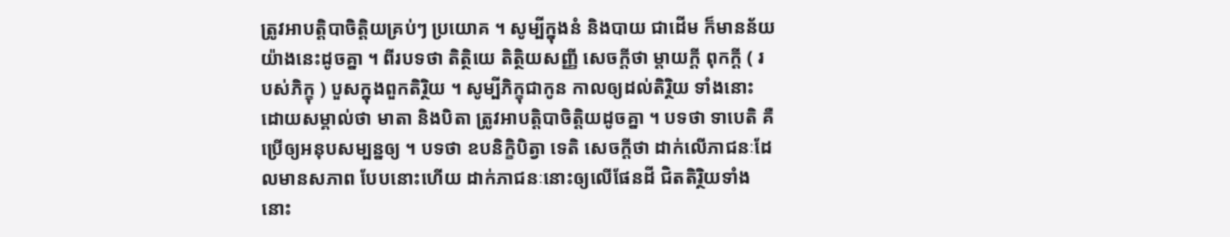ត្រូវអាបត្តិបាចិត្តិយគ្រប់ៗ ប្រយោគ ។ សូម្បីក្នុងនំ និងបាយ ជាដើម ក៏មានន័យយ៉ាងនេះដូចគ្នា ។ ពីរបទថា តិត្ថិយេ តិត្ថិយសញ្ញី សេចក្តីថា ម្តាយក្តី ពុកក្តី ( របស់ភិក្ខុ ) បួសក្នុងពួកតិរ្ថិយ ។ សូម្បីភិក្ខុជាកូន កាលឲ្យដល់តិរ្ថិយ ទាំងនោះ ដោយសម្គាល់ថា មាតា និងបិតា ត្រូវអាបត្តិបាចិត្តិយដូចគ្នា ។ បទថា ទាបេតិ គឺប្រើឲ្យអនុបសម្បន្នឲ្យ ។ បទថា ឧបនិក្ខិបិត្វា ទេតិ សេចក្តីថា ដាក់លើភាជនៈដែលមានសភាព បែបនោះហើយ ដាក់ភាជនៈនោះឲ្យលើផែនដី ជិតតិរ្ថិយទាំងនោះ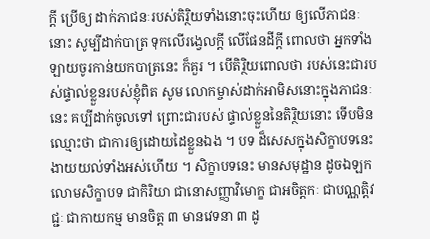ក្តី ប្រើឲ្យ ដាក់ភាជនៈរបស់តិរ្ថិយទាំងនោះចុះហើយ ឲ្យលើភាជនៈនោះ សូម្បីដាក់បាត្រ ទុកលើរង្វេលក្តី លើផែនដីក្តី ពោលថា អ្នកទាំងឡាយចូរកាន់យកបាត្រនេះ ក៏គួរ ។ បើតិរ្ថិយពោលថា របស់នេះជារបស់ផ្ទាល់ខ្លួនរបស់ខ្ញុំពិត សូម លោកម្ចាស់ដាក់អាមិសនោះក្នុងភាជនៈនេះ គប្បីដាក់ចូលទៅ ព្រោះជារបស់ ផ្ទាល់ខ្លួននៃតិរ្ថិយនោះ ទើបមិនឈ្មោះថា ជាការឲ្យដោយដៃខ្លួនឯង ។ បទ ដ៏សេសក្នុងសិក្ខាបទនេះ ងាយយល់ទាំងអស់ហើយ ។ សិក្ខាបទនេះ មានសមុដ្ឋាន ដូចឯឡកលោមសិក្ខាបទ ជាកិរិយា ជានោសញ្ញាវិមោក្ខ ជាអចិត្តកៈ ជាបណ្ណត្តិវជ្ជៈ ជាកាយកម្ម មានចិត្ត ៣ មានវេទនា ៣ ដូ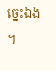ច្នេះឯង ។